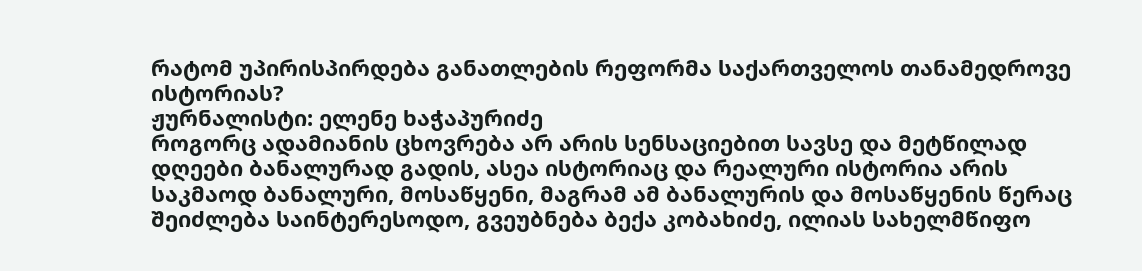რატომ უპირისპირდება განათლების რეფორმა საქართველოს თანამედროვე ისტორიას?
ჟურნალისტი: ელენე ხაჭაპურიძე
როგორც ადამიანის ცხოვრება არ არის სენსაციებით სავსე და მეტწილად დღეები ბანალურად გადის, ასეა ისტორიაც და რეალური ისტორია არის საკმაოდ ბანალური, მოსაწყენი, მაგრამ ამ ბანალურის და მოსაწყენის წერაც შეიძლება საინტერესოდო, გვეუბნება ბექა კობახიძე, ილიას სახელმწიფო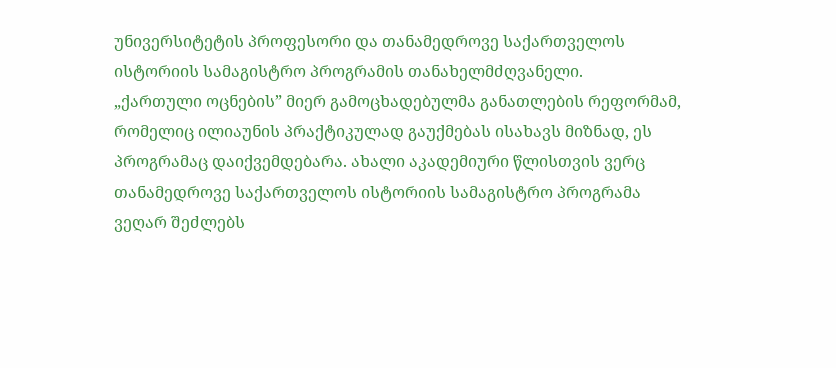უნივერსიტეტის პროფესორი და თანამედროვე საქართველოს ისტორიის სამაგისტრო პროგრამის თანახელმძღვანელი.
„ქართული ოცნების” მიერ გამოცხადებულმა განათლების რეფორმამ, რომელიც ილიაუნის პრაქტიკულად გაუქმებას ისახავს მიზნად, ეს პროგრამაც დაიქვემდებარა. ახალი აკადემიური წლისთვის ვერც თანამედროვე საქართველოს ისტორიის სამაგისტრო პროგრამა ვეღარ შეძლებს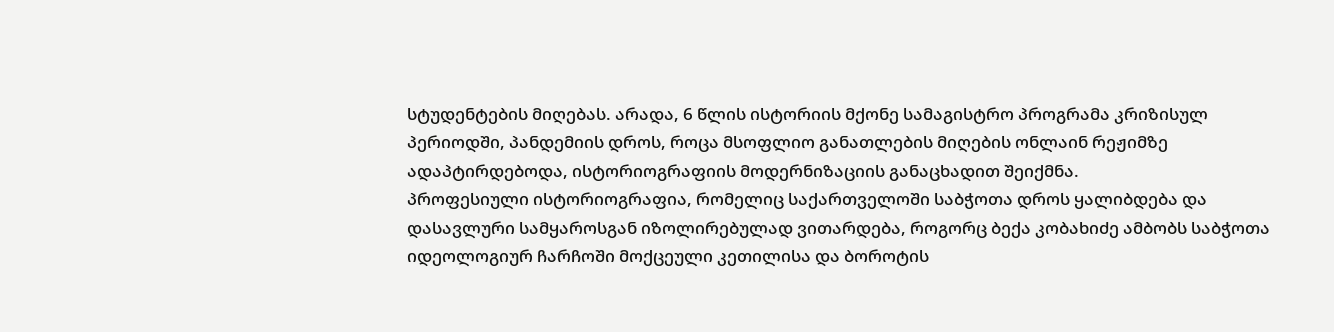სტუდენტების მიღებას. არადა, 6 წლის ისტორიის მქონე სამაგისტრო პროგრამა კრიზისულ პერიოდში, პანდემიის დროს, როცა მსოფლიო განათლების მიღების ონლაინ რეჟიმზე ადაპტირდებოდა, ისტორიოგრაფიის მოდერნიზაციის განაცხადით შეიქმნა.
პროფესიული ისტორიოგრაფია, რომელიც საქართველოში საბჭოთა დროს ყალიბდება და დასავლური სამყაროსგან იზოლირებულად ვითარდება, როგორც ბექა კობახიძე ამბობს საბჭოთა იდეოლოგიურ ჩარჩოში მოქცეული კეთილისა და ბოროტის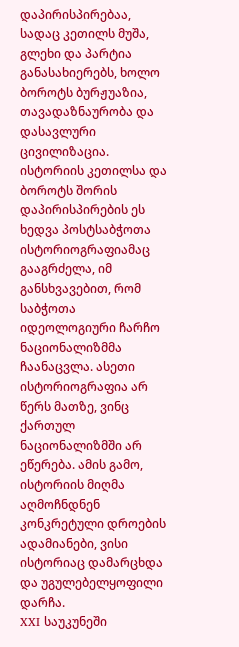დაპირისპირებაა, სადაც კეთილს მუშა, გლეხი და პარტია განასახიერებს, ხოლო ბოროტს ბურჟუაზია, თავადაზნაურობა და დასავლური ცივილიზაცია. ისტორიის კეთილსა და ბოროტს შორის დაპირისპირების ეს ხედვა პოსტსაბჭოთა ისტორიოგრაფიამაც გააგრძელა, იმ განსხვავებით, რომ საბჭოთა იდეოლოგიური ჩარჩო ნაციონალიზმმა ჩაანაცვლა. ასეთი ისტორიოგრაფია არ წერს მათზე, ვინც ქართულ ნაციონალიზმში არ ეწერება. ამის გამო, ისტორიის მიღმა აღმოჩნდნენ კონკრეტული დროების ადამიანები, ვისი ისტორიაც დამარცხდა და უგულებელყოფილი დარჩა.
XXI საუკუნეში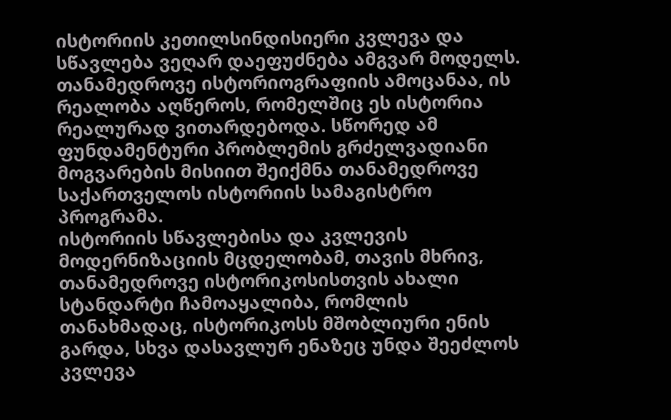ისტორიის კეთილსინდისიერი კვლევა და სწავლება ვეღარ დაეფუძნება ამგვარ მოდელს. თანამედროვე ისტორიოგრაფიის ამოცანაა, ის რეალობა აღწეროს, რომელშიც ეს ისტორია რეალურად ვითარდებოდა. სწორედ ამ ფუნდამენტური პრობლემის გრძელვადიანი მოგვარების მისიით შეიქმნა თანამედროვე საქართველოს ისტორიის სამაგისტრო პროგრამა.
ისტორიის სწავლებისა და კვლევის მოდერნიზაციის მცდელობამ, თავის მხრივ, თანამედროვე ისტორიკოსისთვის ახალი სტანდარტი ჩამოაყალიბა, რომლის თანახმადაც, ისტორიკოსს მშობლიური ენის გარდა, სხვა დასავლურ ენაზეც უნდა შეეძლოს კვლევა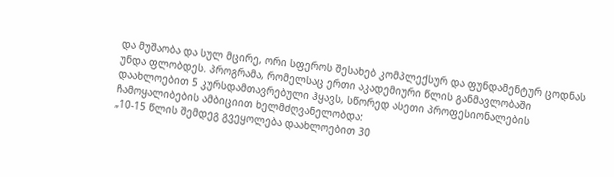და მუშაობა და სულ მცირე, ორი სფეროს შესახებ კომპლექსურ და ფუნდამენტურ ცოდნას უნდა ფლობდეს. პროგრამა, რომელსაც ერთი აკადემიური წლის განმავლობაში დაახლოებით 5 კურსდამთავრებული ჰყავს, სწორედ ასეთი პროფესიონალების ჩამოყალიბების ამბიციით ხელმძღვანელობდა:
„10-15 წლის შემდეგ გვეყოლება დაახლოებით 30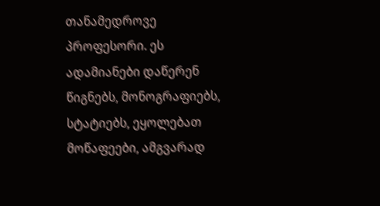თანამედროვე პროფესორი. ეს ადამიანები დაწერენ წიგნებს, მონოგრაფიებს, სტატიებს, ეყოლებათ მოწაფეები, ამგვარად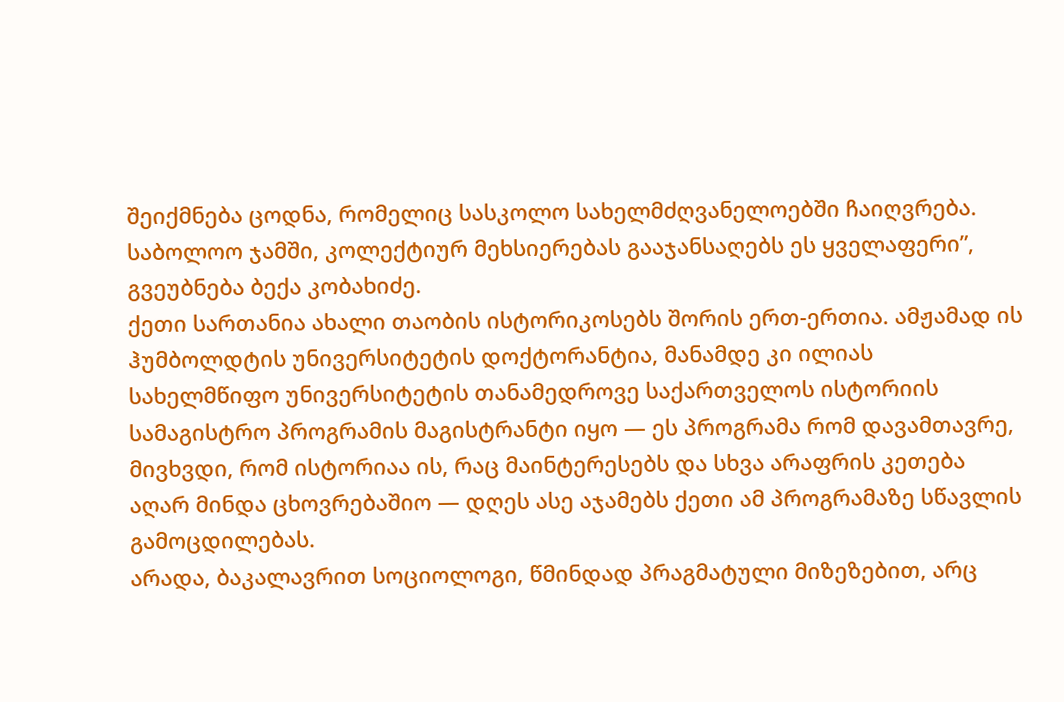შეიქმნება ცოდნა, რომელიც სასკოლო სახელმძღვანელოებში ჩაიღვრება. საბოლოო ჯამში, კოლექტიურ მეხსიერებას გააჯანსაღებს ეს ყველაფერი”, გვეუბნება ბექა კობახიძე.
ქეთი სართანია ახალი თაობის ისტორიკოსებს შორის ერთ-ერთია. ამჟამად ის ჰუმბოლდტის უნივერსიტეტის დოქტორანტია, მანამდე კი ილიას სახელმწიფო უნივერსიტეტის თანამედროვე საქართველოს ისტორიის სამაგისტრო პროგრამის მაგისტრანტი იყო — ეს პროგრამა რომ დავამთავრე, მივხვდი, რომ ისტორიაა ის, რაც მაინტერესებს და სხვა არაფრის კეთება აღარ მინდა ცხოვრებაშიო — დღეს ასე აჯამებს ქეთი ამ პროგრამაზე სწავლის გამოცდილებას.
არადა, ბაკალავრით სოციოლოგი, წმინდად პრაგმატული მიზეზებით, არც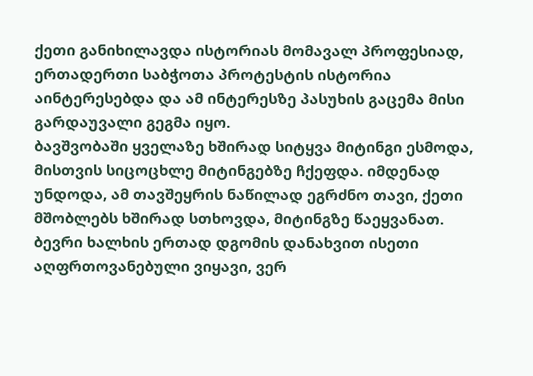ქეთი განიხილავდა ისტორიას მომავალ პროფესიად, ერთადერთი საბჭოთა პროტესტის ისტორია აინტერესებდა და ამ ინტერესზე პასუხის გაცემა მისი გარდაუვალი გეგმა იყო.
ბავშვობაში ყველაზე ხშირად სიტყვა მიტინგი ესმოდა, მისთვის სიცოცხლე მიტინგებზე ჩქეფდა. იმდენად უნდოდა, ამ თავშეყრის ნაწილად ეგრძნო თავი, ქეთი მშობლებს ხშირად სთხოვდა, მიტინგზე წაეყვანათ.
ბევრი ხალხის ერთად დგომის დანახვით ისეთი აღფრთოვანებული ვიყავი, ვერ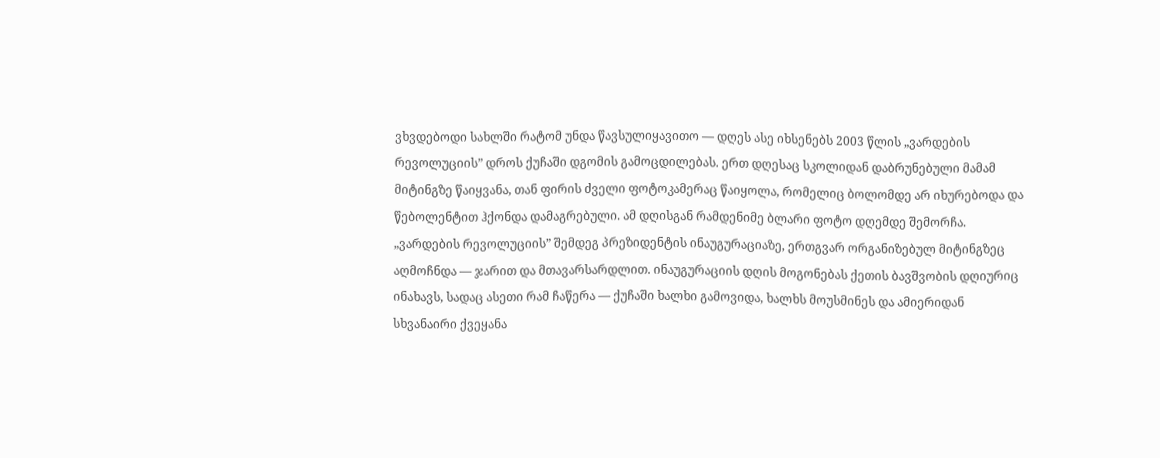ვხვდებოდი სახლში რატომ უნდა წავსულიყავითო — დღეს ასე იხსენებს 2003 წლის „ვარდების რევოლუციის” დროს ქუჩაში დგომის გამოცდილებას. ერთ დღესაც სკოლიდან დაბრუნებული მამამ მიტინგზე წაიყვანა, თან ფირის ძველი ფოტოკამერაც წაიყოლა, რომელიც ბოლომდე არ იხურებოდა და წებოლენტით ჰქონდა დამაგრებული. ამ დღისგან რამდენიმე ბლარი ფოტო დღემდე შემორჩა. „ვარდების რევოლუციის” შემდეგ პრეზიდენტის ინაუგურაციაზე, ერთგვარ ორგანიზებულ მიტინგზეც აღმოჩნდა — ჯარით და მთავარსარდლით. ინაუგურაციის დღის მოგონებას ქეთის ბავშვობის დღიურიც ინახავს, სადაც ასეთი რამ ჩაწერა — ქუჩაში ხალხი გამოვიდა, ხალხს მოუსმინეს და ამიერიდან სხვანაირი ქვეყანა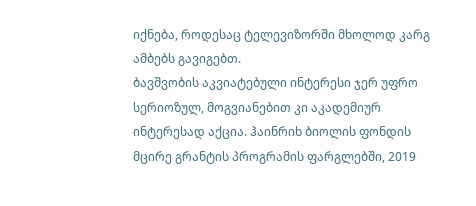იქნება, როდესაც ტელევიზორში მხოლოდ კარგ ამბებს გავიგებთ.
ბავშვობის აკვიატებული ინტერესი ჯერ უფრო სერიოზულ, მოგვიანებით კი აკადემიურ ინტერესად აქცია. ჰაინრიხ ბიოლის ფონდის მცირე გრანტის პროგრამის ფარგლებში, 2019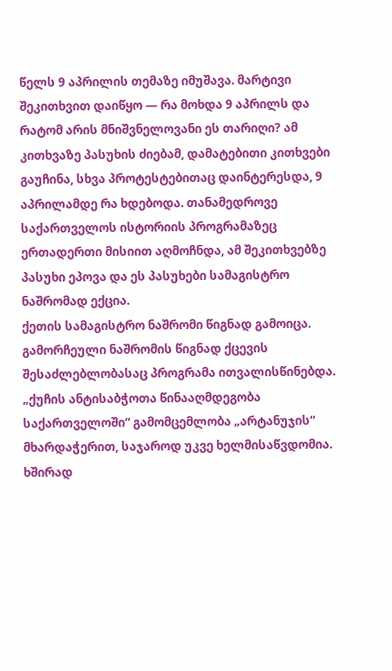წელს 9 აპრილის თემაზე იმუშავა. მარტივი შეკითხვით დაიწყო — რა მოხდა 9 აპრილს და რატომ არის მნიშვნელოვანი ეს თარიღი? ამ კითხვაზე პასუხის ძიებამ, დამატებითი კითხვები გაუჩინა, სხვა პროტესტებითაც დაინტერესდა, 9 აპრილამდე რა ხდებოდა. თანამედროვე საქართველოს ისტორიის პროგრამაზეც ერთადერთი მისიით აღმოჩნდა, ამ შეკითხვებზე პასუხი ეპოვა და ეს პასუხები სამაგისტრო ნაშრომად ექცია.
ქეთის სამაგისტრო ნაშრომი წიგნად გამოიცა. გამორჩეული ნაშრომის წიგნად ქცევის შესაძლებლობასაც პროგრამა ითვალისწინებდა. „ქუჩის ანტისაბჭოთა წინააღმდეგობა საქართველოში“ გამომცემლობა „არტანუჯის“ მხარდაჭერით, საჯაროდ უკვე ხელმისაწვდომია.
ხშირად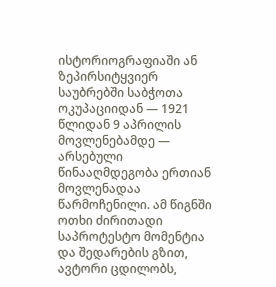ისტორიოგრაფიაში ან ზეპირსიტყვიერ საუბრებში საბჭოთა ოკუპაციიდან — 1921 წლიდან 9 აპრილის მოვლენებამდე — არსებული წინააღმდეგობა ერთიან მოვლენადაა წარმოჩენილი. ამ წიგნში ოთხი ძირითადი საპროტესტო მომენტია და შედარების გზით, ავტორი ცდილობს,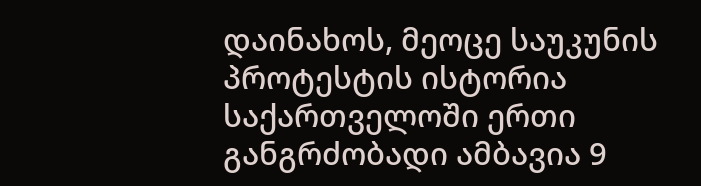დაინახოს, მეოცე საუკუნის პროტესტის ისტორია საქართველოში ერთი განგრძობადი ამბავია 9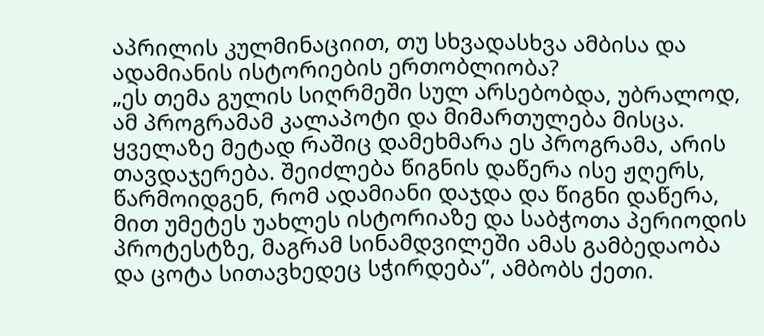აპრილის კულმინაციით, თუ სხვადასხვა ამბისა და ადამიანის ისტორიების ერთობლიობა?
„ეს თემა გულის სიღრმეში სულ არსებობდა, უბრალოდ, ამ პროგრამამ კალაპოტი და მიმართულება მისცა. ყველაზე მეტად რაშიც დამეხმარა ეს პროგრამა, არის თავდაჯერება. შეიძლება წიგნის დაწერა ისე ჟღერს, წარმოიდგენ, რომ ადამიანი დაჯდა და წიგნი დაწერა, მით უმეტეს უახლეს ისტორიაზე და საბჭოთა პერიოდის პროტესტზე, მაგრამ სინამდვილეში ამას გამბედაობა და ცოტა სითავხედეც სჭირდება”, ამბობს ქეთი.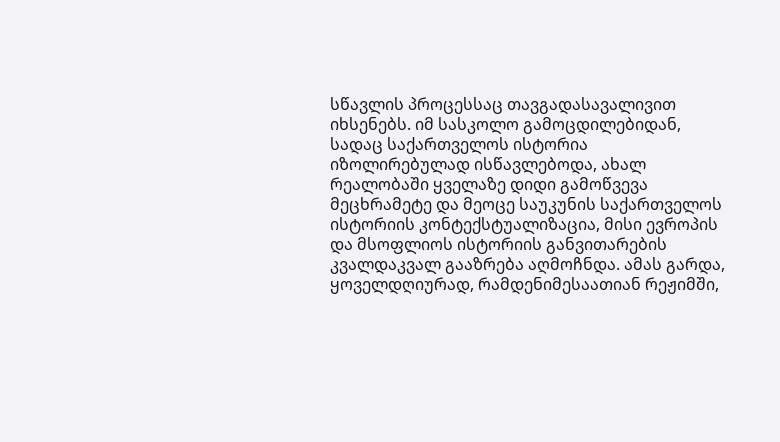სწავლის პროცესსაც თავგადასავალივით იხსენებს. იმ სასკოლო გამოცდილებიდან, სადაც საქართველოს ისტორია იზოლირებულად ისწავლებოდა, ახალ რეალობაში ყველაზე დიდი გამოწვევა მეცხრამეტე და მეოცე საუკუნის საქართველოს ისტორიის კონტექსტუალიზაცია, მისი ევროპის და მსოფლიოს ისტორიის განვითარების კვალდაკვალ გააზრება აღმოჩნდა. ამას გარდა, ყოველდღიურად, რამდენიმესაათიან რეჟიმში,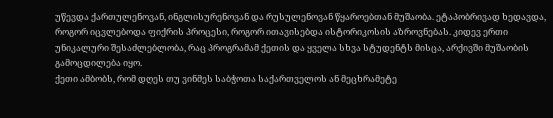უწევდა ქართულენოვან, ინგლისურენოვან და რუსულენოვან წყაროებთან მუშაობა. ეტაპობრივად ხედავდა, როგორ იცვლებოდა ფიქრის პროცესი, როგორ ითავისებდა ისტორიკოსის აზროვნებას. კიდევ ერთი უნიკალური შესაძლებლობა, რაც პროგრამამ ქეთის და ყველა სხვა სტუდენტს მისცა, არქივში მუშაობის გამოცდილება იყო.
ქეთი ამბობს, რომ დღეს თუ ვინმეს საბჭოთა საქართველოს ან მეცხრამეტე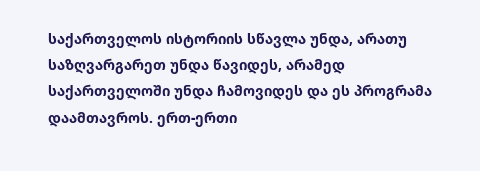საქართველოს ისტორიის სწავლა უნდა, არათუ საზღვარგარეთ უნდა წავიდეს, არამედ საქართველოში უნდა ჩამოვიდეს და ეს პროგრამა დაამთავროს. ერთ-ერთი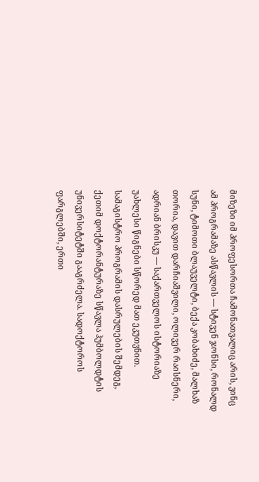მიზეზი იმ პროფესორთა ჩამონათვალიც არის, ვინც ამ პროგრამაზე ასწავლის — სტივენ ჯონსი, რონალდ სუნი, ტიმოთი ბლაუველტი, ბექა კობახიძე, მალხაზ თორია, დავით დარჩიაშვილი, ოლივერ რაისნერი, ადრიან ბრისკუ — საქართველოს ისტორიაზე უახლესი წიგნები სწორედ მათ ეკუთვნით.
სამაგისტრო პროგრამის დასრულების შემდეგ, ქეთიმ დოქტორანტურაზე სწავლა ჰუმბოლდტის უნივერსიტეტში გააგრძელა. სადოქტოროს ფარგლებში, ერთი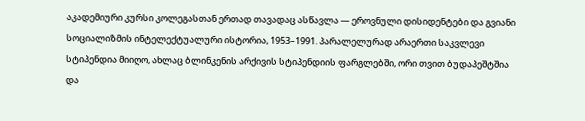აკადემიური კურსი კოლეგასთან ერთად თავადაც ასწავლა — ეროვნული დისიდენტები და გვიანი სოციალიზმის ინტელექტუალური ისტორია, 1953–1991. პარალელურად არაერთი საკვლევი სტიპენდია მიიღო, ახლაც ბლინკენის არქივის სტიპენდიის ფარგლებში, ორი თვით ბუდაპეშტშია და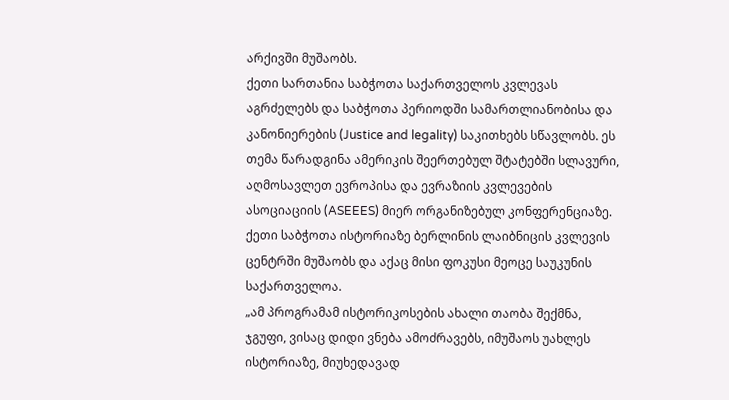არქივში მუშაობს.
ქეთი სართანია საბჭოთა საქართველოს კვლევას აგრძელებს და საბჭოთა პერიოდში სამართლიანობისა და კანონიერების (Justice and legality) საკითხებს სწავლობს. ეს თემა წარადგინა ამერიკის შეერთებულ შტატებში სლავური, აღმოსავლეთ ევროპისა და ევრაზიის კვლევების ასოციაციის (ASEEES) მიერ ორგანიზებულ კონფერენციაზე. ქეთი საბჭოთა ისტორიაზე ბერლინის ლაიბნიცის კვლევის ცენტრში მუშაობს და აქაც მისი ფოკუსი მეოცე საუკუნის საქართველოა.
„ამ პროგრამამ ისტორიკოსების ახალი თაობა შექმნა, ჯგუფი, ვისაც დიდი ვნება ამოძრავებს, იმუშაოს უახლეს ისტორიაზე, მიუხედავად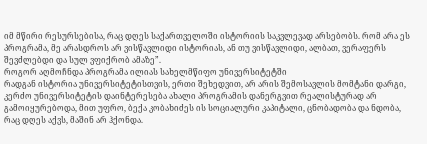იმ მწირი რესურსებისა, რაც დღეს საქართველოში ისტორიის საკვლევად არსებობს. რომ არა ეს პროგრამა, მე არასდროს არ ვისწავლიდი ისტორიას, ან თუ ვისწავლიდი, ალბათ, ვერაფერს შევძლებდი და სულ ვფიქრობ ამაზე”.
როგორ აღმოჩნდა პროგრამა ილიას სახელმწიფო უნივერსიტეტში
რადგან ისტორია უნივერსიტეტისთვის, ერთი შეხედვით, არ არის შემოსავლის მომტანი დარგი, კერძო უნივერსიტეტის დაინტერესება ახალი პროგრამის დანერგვით რეალისტურად არ გამოიყურებოდა, მით უფრო, ბექა კობახიძეს ის სოციალური კაპიტალი, ცნობადობა და ნდობა, რაც დღეს აქვს, მაშინ არ ჰქონდა.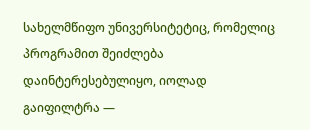სახელმწიფო უნივერსიტეტიც, რომელიც პროგრამით შეიძლება დაინტერესებულიყო, იოლად გაიფილტრა —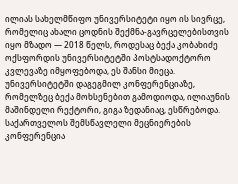ილიას სახელმწიფო უნივერსიტეტი იყო ის სივრცე, რომელიც ახალი ცოდნის შექმნა-გავრცელებისთვის იყო მზადო — 2018 წელს, როდესაც ბექა კობახიძე ოქსფორდის უნივერსიტეტში პოსტსადოქტორო კვლევაზე იმყოფებოდა, ეს შანსი მიეცა. უნივერსიტეტში დაგეგმილ კონფერენციაზე, რომელზეც ბექა მოხსენებით გამოდიოდა, ილიაუნის მაშინდელი რექტორი, გიგა ზედანიაც, ესწრებოდა.
საქართველოს შემსწავლელი მეცნიერების კონფერენცია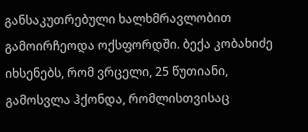განსაკუთრებული ხალხმრავლობით გამოირჩეოდა ოქსფორდში. ბექა კობახიძე იხსენებს, რომ ვრცელი, 25 წუთიანი, გამოსვლა ჰქონდა, რომლისთვისაც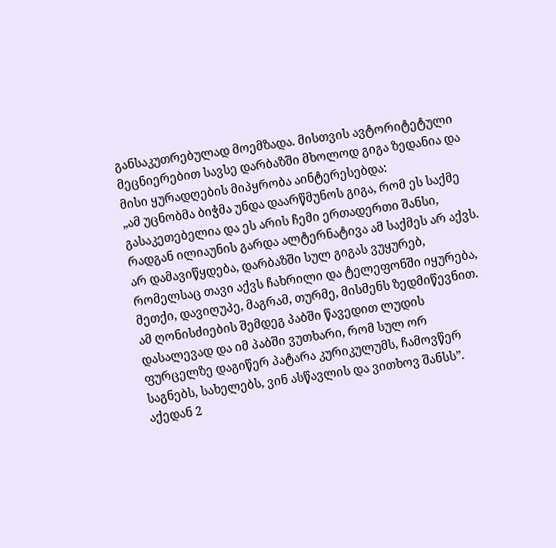განსაკუთრებულად მოემზადა. მისთვის ავტორიტეტული მეცნიერებით სავსე დარბაზში მხოლოდ გიგა ზედანია და მისი ყურადღების მიპყრობა აინტერესებდა:
„ამ უცნობმა ბიჭმა უნდა დაარწმუნოს გიგა, რომ ეს საქმე გასაკეთებელია და ეს არის ჩემი ერთადერთი შანსი, რადგან ილიაუნის გარდა ალტერნატივა ამ საქმეს არ აქვს. არ დამავიწყდება, დარბაზში სულ გიგას ვუყურებ, რომელსაც თავი აქვს ჩახრილი და ტელეფონში იყურება, მეთქი, დავიღუპე, მაგრამ, თურმე, მისმენს ზედმიწევნით. ამ ღონისძიების შემდეგ პაბში წავედით ლუდის დასალევად და იმ პაბში ვუთხარი, რომ სულ ორ ფურცელზე დაგიწერ პატარა კურიკულუმს, ჩამოვწერ საგნებს, სახელებს, ვინ ასწავლის და ვითხოვ შანსს”.
აქედან 2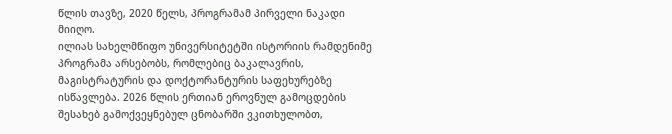წლის თავზე, 2020 წელს, პროგრამამ პირველი ნაკადი მიიღო.
ილიას სახელმწიფო უნივერსიტეტში ისტორიის რამდენიმე პროგრამა არსებობს, რომლებიც ბაკალავრის, მაგისტრატურის და დოქტორანტურის საფეხურებზე ისწავლება. 2026 წლის ერთიან ეროვნულ გამოცდების შესახებ გამოქვეყნებულ ცნობარში ვკითხულობთ,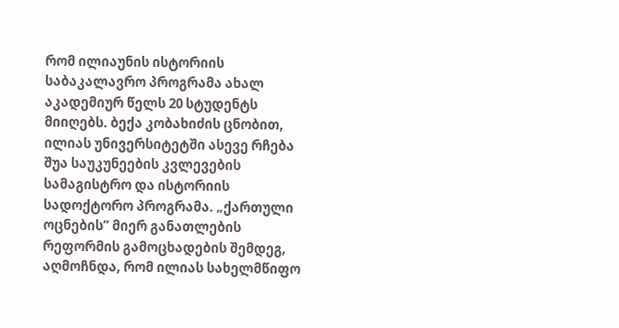რომ ილიაუნის ისტორიის საბაკალავრო პროგრამა ახალ აკადემიურ წელს 20 სტუდენტს მიიღებს. ბექა კობახიძის ცნობით, ილიას უნივერსიტეტში ასევე რჩება შუა საუკუნეების კვლევების სამაგისტრო და ისტორიის სადოქტორო პროგრამა. „ქართული ოცნების” მიერ განათლების რეფორმის გამოცხადების შემდეგ, აღმოჩნდა, რომ ილიას სახელმწიფო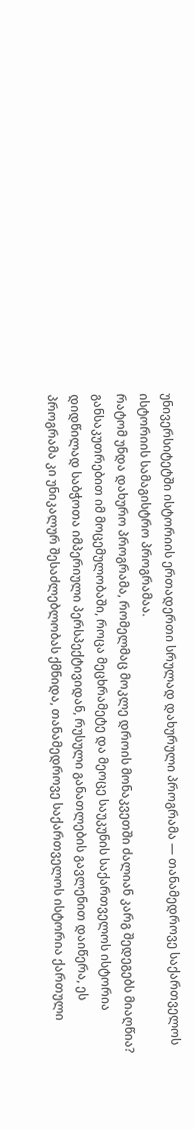უნივერსიტეტში ისტორიის ერთადერთი სრულად დახურული პროგრამა — თანამედროვე საქართველოს ისტორიის სამაგისტრო პროგრამაა.
რატომ უნდა დახურო პროგრამა, რომელმაც მოკლე დროის მონაკვეთში ძალიან კარგ შედეგებს მიაღწია? განსაკუთრებით იმ მოცემულობაში, როცა მეცხრამეტე და მეოცე საუკუნის საქართველოს ისტორია დიდწილად საბჭოთა იმპერიული პერსპექტივიდან, რუსული განათლების გავლენით დაიწერა, ეს პროგრამა კი უნიკალურ შესაძლებლობას ქმნიდა, თანამედროვე საქართველოს ისტორია ქართული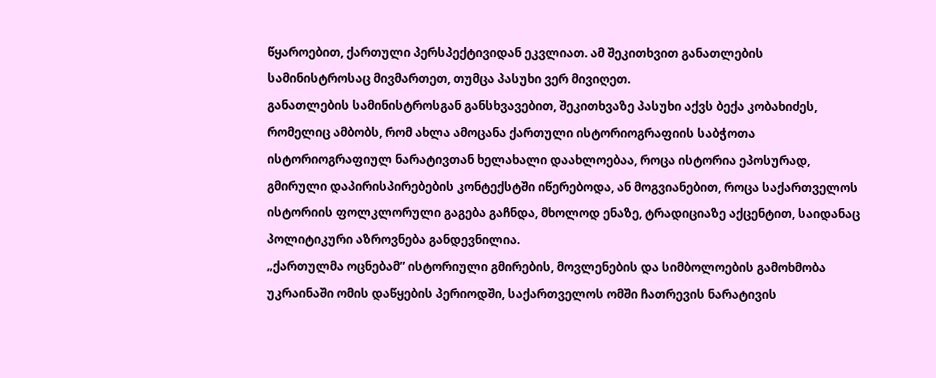წყაროებით, ქართული პერსპექტივიდან ეკვლიათ. ამ შეკითხვით განათლების სამინისტროსაც მივმართეთ, თუმცა პასუხი ვერ მივიღეთ.
განათლების სამინისტროსგან განსხვავებით, შეკითხვაზე პასუხი აქვს ბექა კობახიძეს, რომელიც ამბობს, რომ ახლა ამოცანა ქართული ისტორიოგრაფიის საბჭოთა ისტორიოგრაფიულ ნარატივთან ხელახალი დაახლოებაა, როცა ისტორია ეპოსურად, გმირული დაპირისპირებების კონტექსტში იწერებოდა, ან მოგვიანებით, როცა საქართველოს ისტორიის ფოლკლორული გაგება გაჩნდა, მხოლოდ ენაზე, ტრადიციაზე აქცენტით, საიდანაც პოლიტიკური აზროვნება განდევნილია.
„ქართულმა ოცნებამ” ისტორიული გმირების, მოვლენების და სიმბოლოების გამოხმობა უკრაინაში ომის დაწყების პერიოდში, საქართველოს ომში ჩათრევის ნარატივის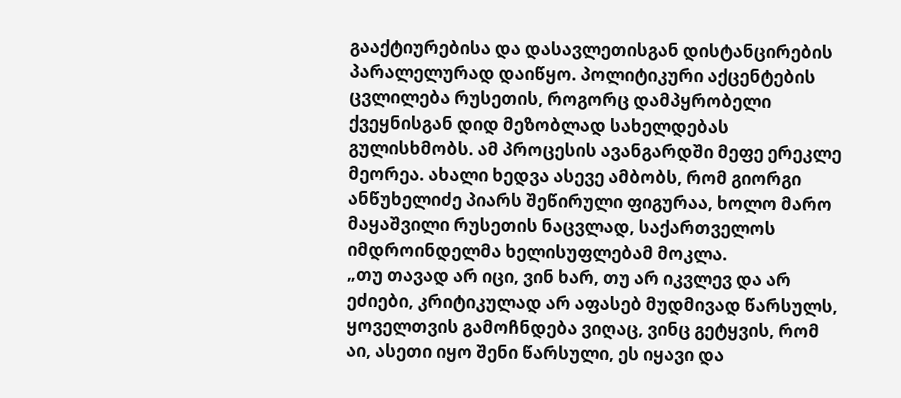გააქტიურებისა და დასავლეთისგან დისტანცირების პარალელურად დაიწყო. პოლიტიკური აქცენტების ცვლილება რუსეთის, როგორც დამპყრობელი ქვეყნისგან დიდ მეზობლად სახელდებას გულისხმობს. ამ პროცესის ავანგარდში მეფე ერეკლე მეორეა. ახალი ხედვა ასევე ამბობს, რომ გიორგი ანწუხელიძე პიარს შეწირული ფიგურაა, ხოლო მარო მაყაშვილი რუსეთის ნაცვლად, საქართველოს იმდროინდელმა ხელისუფლებამ მოკლა.
„თუ თავად არ იცი, ვინ ხარ, თუ არ იკვლევ და არ ეძიები, კრიტიკულად არ აფასებ მუდმივად წარსულს, ყოველთვის გამოჩნდება ვიღაც, ვინც გეტყვის, რომ აი, ასეთი იყო შენი წარსული, ეს იყავი და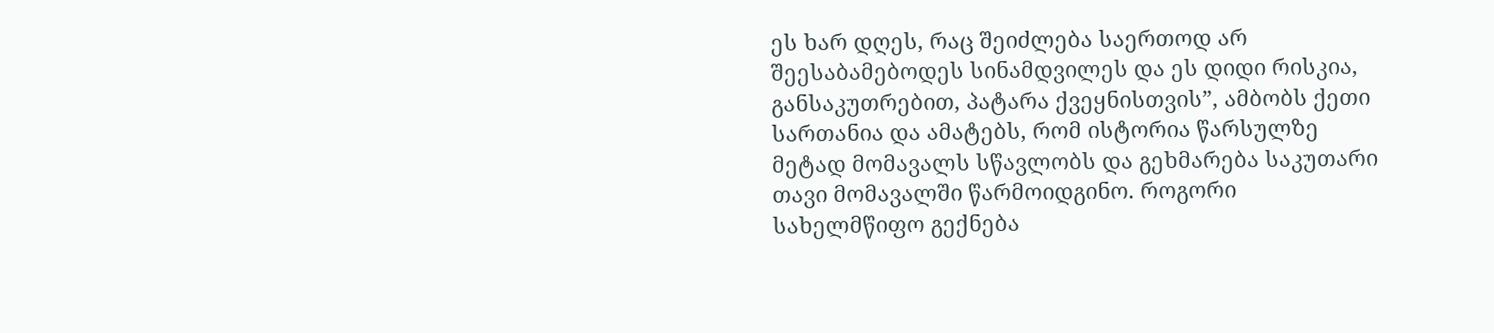ეს ხარ დღეს, რაც შეიძლება საერთოდ არ შეესაბამებოდეს სინამდვილეს და ეს დიდი რისკია, განსაკუთრებით, პატარა ქვეყნისთვის”, ამბობს ქეთი სართანია და ამატებს, რომ ისტორია წარსულზე მეტად მომავალს სწავლობს და გეხმარება საკუთარი თავი მომავალში წარმოიდგინო. როგორი სახელმწიფო გექნება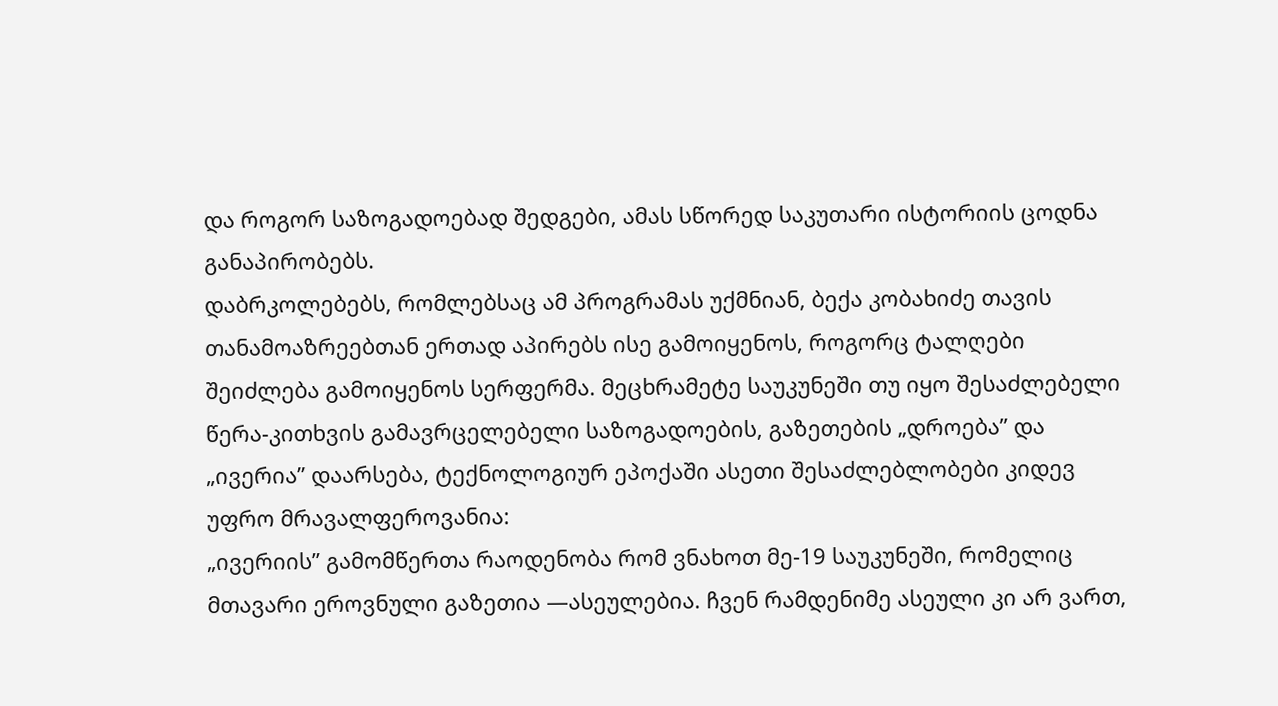და როგორ საზოგადოებად შედგები, ამას სწორედ საკუთარი ისტორიის ცოდნა განაპირობებს.
დაბრკოლებებს, რომლებსაც ამ პროგრამას უქმნიან, ბექა კობახიძე თავის თანამოაზრეებთან ერთად აპირებს ისე გამოიყენოს, როგორც ტალღები შეიძლება გამოიყენოს სერფერმა. მეცხრამეტე საუკუნეში თუ იყო შესაძლებელი წერა-კითხვის გამავრცელებელი საზოგადოების, გაზეთების „დროება” და „ივერია” დაარსება, ტექნოლოგიურ ეპოქაში ასეთი შესაძლებლობები კიდევ უფრო მრავალფეროვანია:
„ივერიის” გამომწერთა რაოდენობა რომ ვნახოთ მე-19 საუკუნეში, რომელიც მთავარი ეროვნული გაზეთია —ასეულებია. ჩვენ რამდენიმე ასეული კი არ ვართ,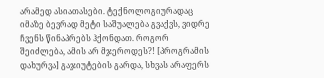არამედ ასიათასები. ტექნოლოგიურადაც იმაზე ბევრად მეტი საშუალება გვაქვს, ვიდრე ჩვენს წინაპრებს ჰქონდათ. როგორ შეიძლება, ამის არ მჯეროდეს?! [პროგრამის დახურვა] გაჯიუტების გარდა, სხვას არაფერს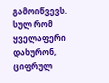გამოიწვევს. სულ რომ ყველაფერი დახურონ, ციფრულ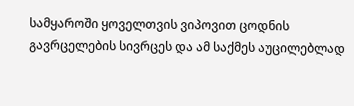სამყაროში ყოველთვის ვიპოვით ცოდნის გავრცელების სივრცეს და ამ საქმეს აუცილებლად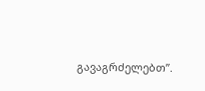გავაგრძელებთ”.